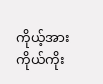ကိုယ့်အားကိုယ်ကိုး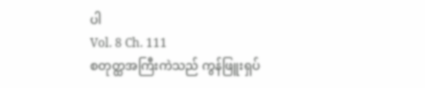ပါ
Vol. 8 Ch. 111
စတုတ္ထအကြီးကဲသည် ကွန်ဖြူးရှပ်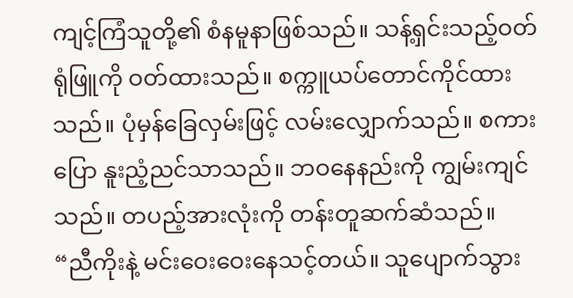ကျင့်ကြံသူတို့၏ စံနမူနာဖြစ်သည်။ သန့်ရှင်းသည့်ဝတ်ရုံဖြူကို ဝတ်ထားသည်။ စက္ကူယပ်တောင်ကိုင်ထားသည်။ ပုံမှန်ခြေလှမ်းဖြင့် လမ်းလျှောက်သည်။ စကားပြော နူးညံ့ညင်သာသည်။ ဘဝနေနည်းကို ကျွမ်းကျင်သည်။ တပည့်အားလုံးကို တန်းတူဆက်ဆံသည်။
“ညီကိုးနဲ့ မင်းဝေးဝေးနေသင့်တယ်။ သူပျောက်သွား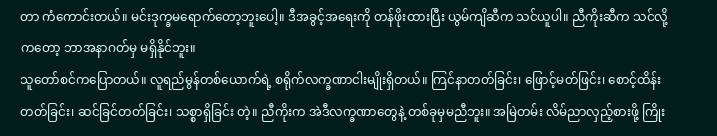တာ ကံကောင်းတယ်။ မင်းဒုက္ခမရောက်တော့ဘူးပေါ့။ ဒီအခွင့်အရေးကို တန်ဖိုးထားပြီး ယွမ်ကျိဆီက သင်ယူပါ။ ညီကိုးဆီက သင်လို့ကတော့ ဘာအနာဂတ်မှ မရှိနိုင်ဘူး။
သူတော်စင်ကပြောတယ်။ လူရည်မွန်တစ်ယောက်ရဲ့ စရိုက်လက္ခဏာငါးမျိုးရှိတယ်။ ကြင်နာတတ်ခြင်း၊ ဖြောင့်မတ်ဖြင်း၊ စောင့်ထိန်းတတ်ခြင်း၊ ဆင်ခြင်တတ်ခြင်း၊ သစ္စာရှိခြင်း တဲ့။ ညီကိုးက အဲဒီလက္ခဏာတွေနဲ့ တစ်ခုမှမညီဘူး။ အမြဲတမ်း လိမ်ညာလှည့်စားဖို့ ကြိုး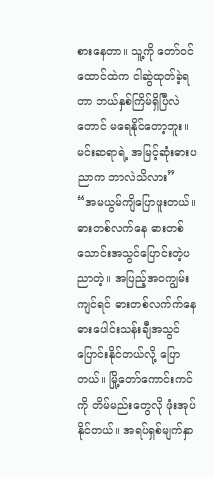စားနေတာ။ သူ့ကို တော်ဝင်ထောင်ထဲက ငါဆွဲထုတ်ခဲ့ရတာ ဘယ်နှစ်ကြိမ်ရှိပြီလဲတောင် မရေနိုင်တော့ဘူး။ မင်းဆရာရဲ့ အမြင့်ဆုံးဓားပညာက ဘာလဲသိလား”
“အမယွမ်ကျိပြောဖူးတယ်။ ဓားတစ်လက်နေ ဓားတစ်သောင်းအသွင်ပြောင်းတဲ့ပညာတဲ့။ အပြည့်အဝကျွမ်းကျင်ရင် ဓားတစ်လက်က်နေ ဓားပေါင်းသန်းချီအသွင်ပြောင်းနိုင်တယ်လို့ ပြောတယ်။ မြို့တော်ကောင်းကင်ကို တိမ်မည်းတွေလို ဖုံးအုပ်နိုင်တယ်။ အရပ်ရှစ်မျက်နှာ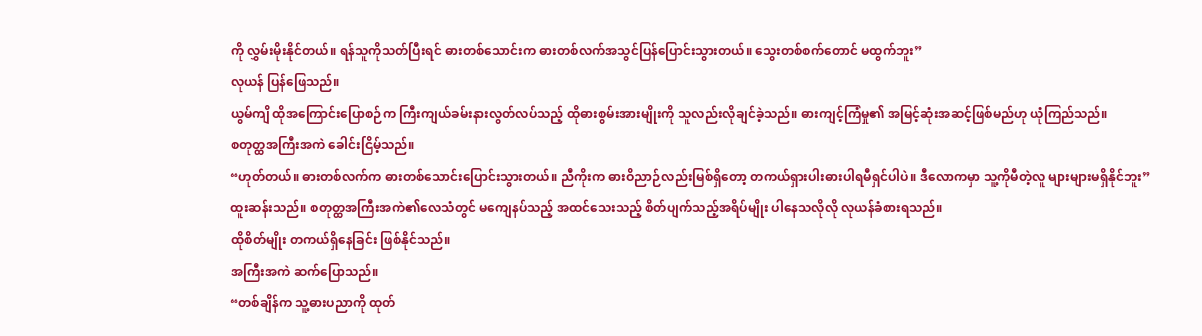ကို လွှမ်းမိုးနိုင်တယ်။ ရန်သူကိုသတ်ပြီးရင် ဓားတစ်သောင်းက ဓားတစ်လက်အသွင်ပြန်ပြောင်းသွားတယ်။ သွေးတစ်စက်တောင် မထွက်ဘူး”
လုယန် ပြန်ဖြေသည်။
ယွမ်ကျိ ထိုအကြောင်းပြောစဉ်က ကြီးကျယ်ခမ်းနားလွတ်လပ်သည့် ထိုဓားစွမ်းအားမျိုးကို သူလည်းလိုချင်ခဲ့သည်။ ဓားကျင့်ကြံမှု၏ အမြင့်ဆုံးအဆင့်ဖြစ်မည်ဟု ယုံကြည်သည်။
စတုတ္ထအကြီးအကဲ ခေါင်းငြိမ့်သည်။
“ဟုတ်တယ်။ ဓားတစ်လက်က ဓားတစ်သောင်းပြောင်းသွားတယ်။ ညီကိုးက ဓားဝိညာဉ်လည်းမြစ်ရှိတော့ တကယ်ရှားပါးဓားပါရမီရှင်ပါပဲ။ ဒီလောကမှာ သူ့ကိုမီတဲ့လူ များများမရှိနိုင်ဘူး”
ထူးဆန်းသည်။ စတုတ္ထအကြီးအကဲ၏လေသံတွင် မကျေနပ်သည့် အထင်သေးသည့် စိတ်ပျက်သည့်အရိပ်မျိုး ပါနေသလိုလို လုယန်ခံစားရသည်။
ထိုစိတ်မျိုး တကယ်ရှိနေခြင်း ဖြစ်နိုင်သည်။
အကြီးအကဲ ဆက်ပြောသည်။
“တစ်ချိန်က သူ့ဓားပညာကို ထုတ်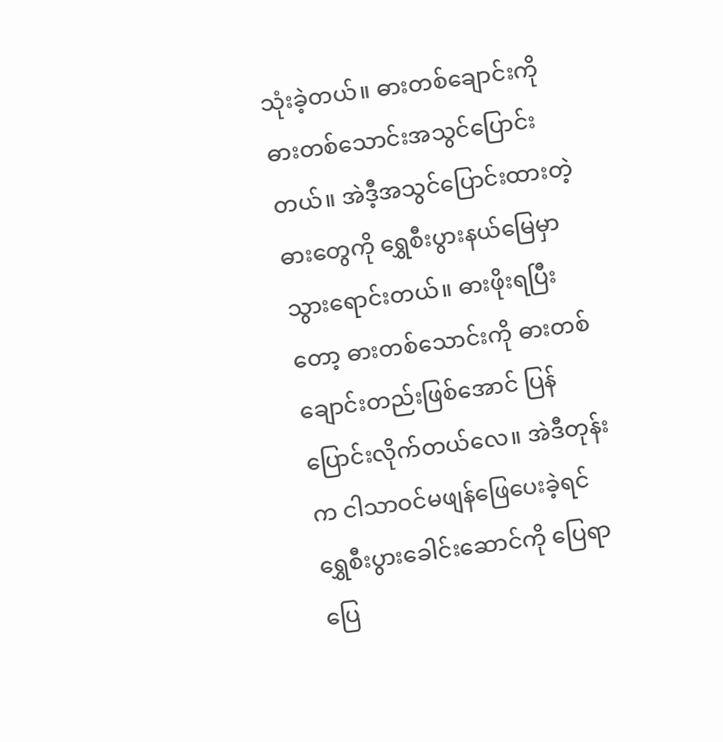သုံးခဲ့တယ်။ ဓားတစ်ချောင်းကို ဓားတစ်သောင်းအသွင်ပြောင်းတယ်။ အဲဒီ့အသွင်ပြောင်းထားတဲ့ဓားတွေကို ရွှေစီးပွားနယ်မြေမှာသွားရောင်းတယ်။ ဓားဖိုးရပြီးတော့ ဓားတစ်သောင်းကို ဓားတစ်ချောင်းတည်းဖြစ်အောင် ပြန်ပြောင်းလိုက်တယ်လေ။ အဲဒီတုန်းက ငါသာဝင်မဖျန်ဖြေပေးခဲ့ရင် ရွှေစီးပွားခေါင်းဆောင်ကို ပြေရာပြေ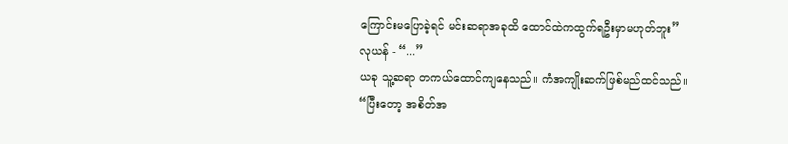ကြောင်းမပြောခဲ့ရင် မင်းဆရာအခုထိ ထောင်ထဲကထွက်ရဦးမှာမဟုတ်ဘူး”
လုယန် - “...”
ယခု သူ့ဆရာ တကယ်ထောင်ကျနေသည်။ ကံအကျိုးဆက်ဖြစ်မည်ထင်သည်။
“ပြီးတော့ အစိတ်အ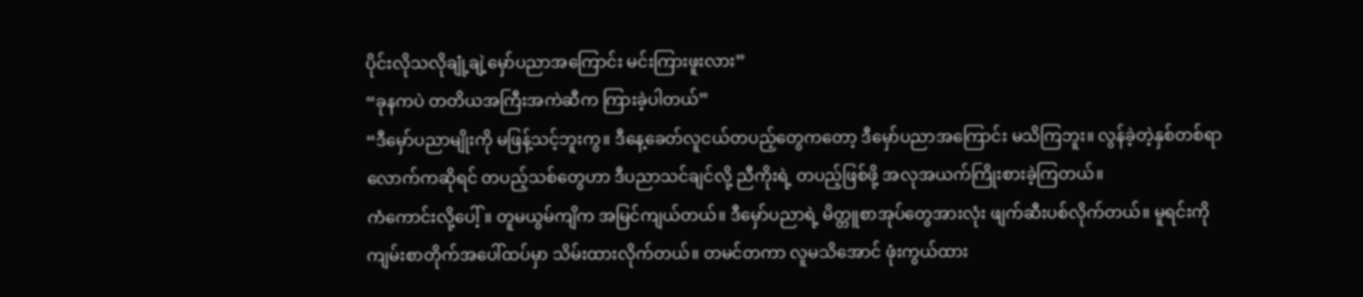ပိုင်းလိုသလိုချုံ့ချဲ့မှော်ပညာအကြောင်း မင်းကြားဖူးလား”
“ခုနကပဲ တတိယအကြီးအကဲဆီက ကြားခဲ့ပါတယ်”
“ဒီမှော်ပညာမျိုးကို မဖြန့်သင့်ဘူးကွ။ ဒီနေ့ခေတ်လူငယ်တပည့်တွေကတော့ ဒီမှော်ပညာအကြောင်း မသိကြဘူး။ လွန်ခဲ့တဲ့နှစ်တစ်ရာလောက်ကဆိုရင် တပည့်သစ်တွေဟာ ဒီပညာသင်ချင်လို့ ညီကိုးရဲ့ တပည့်ဖြစ်ဖို့ အလုအယက်ကြိုးစားခဲ့ကြတယ်။
ကံကောင်းလို့ပေါ့်။ တူမယွမ်ကျိက အမြင်ကျယ်တယ်။ ဒီမှော်ပညာရဲ့ မိတ္တူစာအုပ်တွေအားလုံး ဖျက်ဆီးပစ်လိုက်တယ်။ မူရင်းကို ကျမ်းစာတိုက်အပေါ်ထပ်မှာ သိမ်းထားလိုက်တယ်။ တမင်တကာ လူမသိအောင် ဖုံးကွယ်ထား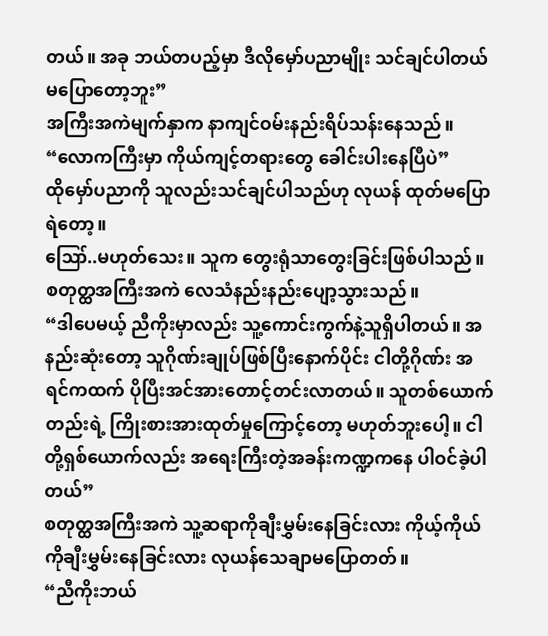တယ်။ အခု ဘယ်တပည့်မှာ ဒီလိုမှော်ပညာမျိုး သင်ချင်ပါတယ် မပြောတော့ဘူး”
အကြီးအကဲမျက်နှာက နာကျင်ဝမ်းနည်းရိပ်သန်းနေသည်။
“လောကကြီးမှာ ကိုယ်ကျင့်တရားတွေ ခေါင်းပါးနေပြီပဲ”
ထိုမှော်ပညာကို သူလည်းသင်ချင်ပါသည်ဟု လုယန် ထုတ်မပြောရဲတော့။
ဪ..မဟုတ်သေး။ သူက တွေးရုံသာတွေးခြင်းဖြစ်ပါသည်။
စတုတ္ထအကြီးအကဲ လေသံနည်းနည်းပျော့သွားသည်။
“ဒါပေမယ့် ညီကိုးမှာလည်း သူ့ကောင်းကွက်နဲ့သူရှိပါတယ်။ အနည်းဆုံးတော့ သူဂိုဏ်းချုပ်ဖြစ်ပြီးနောက်ပိုင်း ငါတို့ဂိုဏ်း အရင်ကထက် ပိုပြီးအင်အားတောင့်တင်းလာတယ်။ သူတစ်ယောက်တည်းရဲ့ ကြိုးစားအားထုတ်မှုကြောင့်တော့ မဟုတ်ဘူးပေါ့။ ငါတို့ရှစ်ယောက်လည်း အရေးကြီးတဲ့အခန်းကဏ္ဍကနေ ပါဝင်ခဲ့ပါတယ်”
စတုတ္ထအကြီးအကဲ သူ့ဆရာကိုချီးမွှမ်းနေခြင်းလား ကိုယ့်ကိုယ်ကိုချီးမွှမ်းနေခြင်းလား လုယန်သေချာမပြောတတ်။
“ညီကိုးဘယ်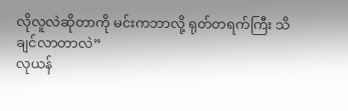လိုလူလဲဆိုတာကို မင်းကဘာလို့ ရုတ်တရက်ကြီး သိချင်လာတာလဲ”
လုယန်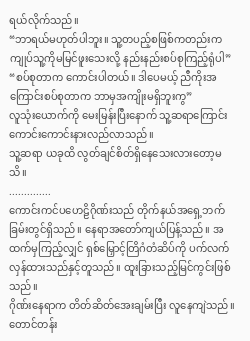ရယ်လိုက်သည်။
“ဘာရယ်မဟုတ်ပါဘူး။ သူ့တပည့်စဖြစ်ကတည်းက ကျုပ်သူ့ကိုမမြင်ဖူးသေးလို့ နည်းနည်းစပ်စုကြည့်ရုံပါ”
“စပ်စုတာက ကောင်းပါတယ်။ ဒါပေမယ့် ညီကိုးအကြောင်းစပ်စုတာက ဘာမှအကျိုးမရှိဘူးကွ”
လူသုံးယောက်ကို မေးမြန်းပြီးနောက် သူ့ဆရာကြောင်း ကောင်းကောင်းနားလည်လာသည်။
သူ့ဆရာ ယခုထိ လွတ်ချင်စိတ်ရှိနေသေးလားတော့မသိ။
..............
ကောင်းကင်ပဟေဠိဂိုဏ်းသည် တိုက်နယ်အရှေ့ဘက်ခြမ်းတွင်ရှိသည်။ နေရာအတော်ကျယ်ပြန့်သည်။ အထက်မှကြည့်လျှင် ရှစ်မြှောင့်တြိဂံတံဆိပ်ကို ပက်လက်လှန်ထားသည်နှင့်တူသည်။ ထူးခြားသည့်မြင်ကွင်းဖြစ်သည်။
ဂိုဏ်းနေရာက တိတ်ဆိတ်အေးချမ်းပြီး လူနေကျဲသည်။ တောင်တန်း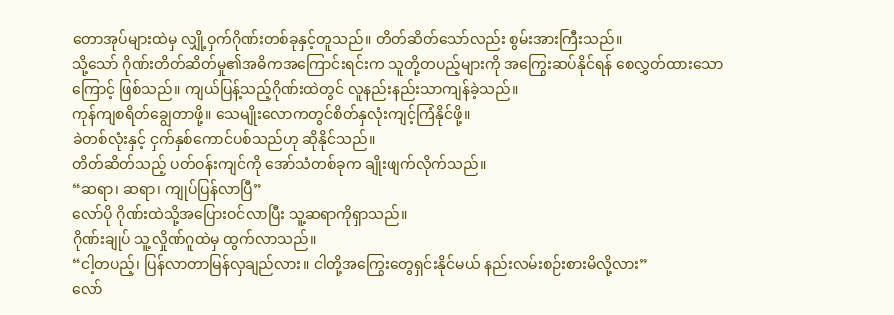တောအုပ်များထဲမှ လျှို့ဝှက်ဂိုဏ်းတစ်ခုနှင့်တူသည်။ တိတ်ဆိတ်သော်လည်း စွမ်းအားကြီးသည်။
သို့သော် ဂိုဏ်းတိတ်ဆိတ်မှု၏အဓိကအကြောင်းရင်းက သူတို့တပည့်များကို အကြွေးဆပ်နိုင်ရန် စေလွှတ်ထားသောကြောင့် ဖြစ်သည်။ ကျယ်ပြန့်သည့်ဂိုဏ်းထဲတွင် လူနည်းနည်းသာကျန်ခဲ့သည်။
ကုန်ကျစရိတ်ချွေတာဖို့။ သေမျိုးလောကတွင်စိတ်နှလုံးကျင့်ကြံနိုင်ဖို့။
ခဲတစ်လုံးနှင့် ငှက်နှစ်ကောင်ပစ်သည်ဟု ဆိုနိုင်သည်။
တိတ်ဆိတ်သည့် ပတ်ဝန်းကျင်ကို အော်သံတစ်ခုက ချိုးဖျက်လိုက်သည်။
“ဆရာ၊ ဆရာ၊ ကျုပ်ပြန်လာပြီ”
လော်ပို ဂိုဏ်းထဲသို့အပြေားဝင်လာပြီး သူ့ဆရာကိုရှာသည်။
ဂိုဏ်းချုပ် သူ့လှိုဏ်ဂူထဲမှ ထွက်လာသည်။
“ငါ့တပည့်၊ ပြန်လာတာမြန်လှချည်လား။ ငါတို့အကြွေးတွေရှင်းနိုင်မယ် နည်းလမ်းစဉ်းစားမိလို့လား”
လော်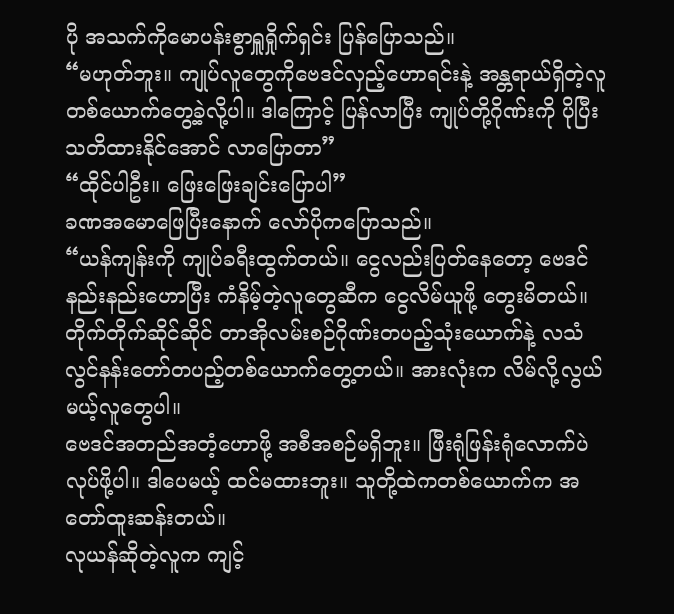ပို အသက်ကိုမောပန်းစွာရှူရှိုက်ရှင်း ပြန်ပြောသည်။
“မဟုတ်ဘူး။ ကျုပ်လူတွေကိုဗေဒင်လှည့်ဟောရင်းနဲ့ အန္တရာယ်ရှိတဲ့လူတစ်ယောက်တွေ့ခဲ့လို့ပါ။ ဒါကြောင့် ပြန်လာပြီး ကျုပ်တို့ဂိုဏ်းကို ပိုပြီးသတိထားနိုင်အောင် လာပြောတာ”
“ထိုင်ပါဦး။ ဖြေးဖြေးချင်းပြောပါ”
ခဏအမောဖြေပြီးနောက် လော်ပိုကပြောသည်။
“ယန်ကျန်းကို ကျုပ်ခရီးထွက်တယ်။ ငွေလည်းပြတ်နေတော့ ဗေဒင်နည်းနည်းဟောပြီး ကံနိမ့်တဲ့လူတွေဆီက ငွေလိမ်ယူဖို့ တွေးမိတယ်။
တိုက်တိုက်ဆိုင်ဆိုင် တာအိုလမ်းစဉ်ဂိုဏ်းတပည့်သုံးယောက်နဲ့ လသံလွင်နန်းတော်တပည့်တစ်ယောက်တွေ့တယ်။ အားလုံးက လိမ်လို့လွယ်မယ့်လူတွေပါ။
ဗေဒင်အတည်အတံ့ဟောဖို့ အစီအစဉ်မရှိဘူး။ ဖြီးရုံဖြန်းရုံလောက်ပဲလုပ်ဖို့ပါ။ ဒါပေမယ့် ထင်မထားဘူး။ သူတို့ထဲကတစ်ယောက်က အတော်ထူးဆန်းတယ်။
လုယန်ဆိုတဲ့လူက ကျင့်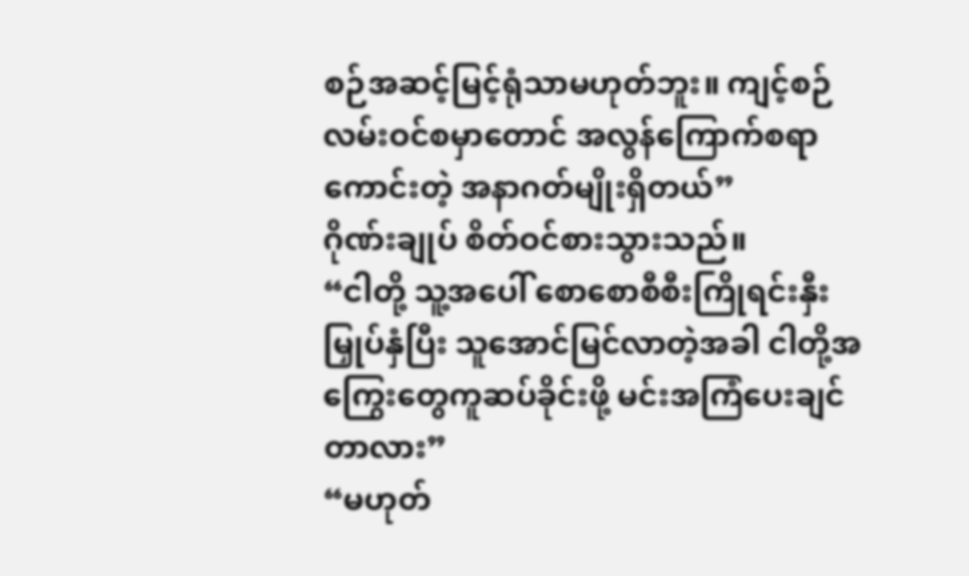စဉ်အဆင့်မြင့်ရုံသာမဟုတ်ဘူး။ ကျင့်စဉ်လမ်းဝင်စမှာတောင် အလွန်ကြောက်စရာကောင်းတဲ့ အနာဂတ်မျိုးရှိတယ်”
ဂိုဏ်းချုပ် စိတ်ဝင်စားသွားသည်။
“ငါတို့ သူ့အပေါ် စောစောစီစီးကြိုရင်းနှီးမြှုပ်နှံပြီး သူအောင်မြင်လာတဲ့အခါ ငါတို့အကြွေးတွေကူဆပ်ခိုင်းဖို့ မင်းအကြံပေးချင်တာလား”
“မဟုတ်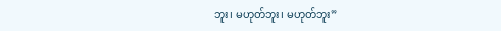ဘူး၊ မဟုတ်ဘူး၊ မဟုတ်ဘူး”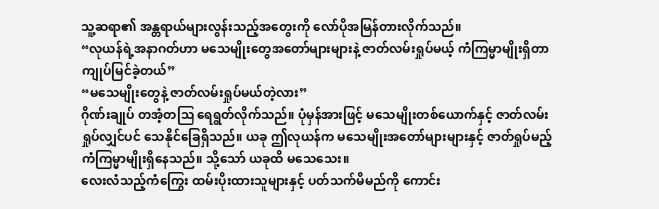သူ့ဆရာ၏ အန္တရာယ်များလွန်းသည့်အတွေးကို လော်ပိုအမြန်တားလိုက်သည်။
“လုယန်ရဲ့အနာဂတ်ဟာ မသေမျိုးတွေအတော်များများနဲ့ ဇာတ်လမ်းရှုပ်မယ့် ကံကြမ္မာမျိုးရှိတာကျုပ်မြင်ခဲ့တယ်”
“မသေမျိုးတွေနဲ့ ဇာတ်လမ်းရှုပ်မယ်တဲ့လား”
ဂိုဏ်းချုပ် တအံ့တဩ ရေရွတ်လိုက်သည်။ ပုံမှန်အားဖြင့် မသေမျိုးတစ်ယောက်နှင့် ဇာတ်လမ်းရှုပ်လျှင်ပင် သေနိုင်ခြေရှိသည်။ ယခု ဤလုယန်က မသေမျိုးအတော်များများနှင့် ဇာတ်ရှုပ်မည့်ကံကြမ္မာမျိုးရှိနေသည်။ သို့သော် ယခုထိ မသေသေး။
လေးလံသည့်ကံကြွေး ထမ်းပိုးထားသူများနှင့် ပတ်သက်မိမည်ကို ကောင်း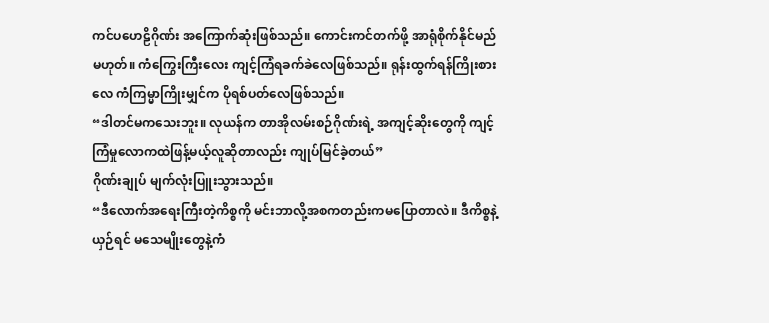ကင်ပဟေဠိဂိုဏ်း အကြောက်ဆုံးဖြစ်သည်။ ကောင်းကင်တက်ဖို့ အာရုံစိုက်နိုင်မည်မဟုတ်။ ကံကြွေးကြီးလေး ကျင့်ကြံရခက်ခဲလေဖြစ်သည်။ ရုန်းထွက်ရန်ကြိုးစားလေ ကံကြမ္မာကြိုးမျှင်က ပိုရစ်ပတ်လေဖြစ်သည်။
“ဒါတင်မကသေးဘူး။ လုယန်က တာအိုလမ်းစဉ်ဂိုဏ်းရဲ့ အကျင့်ဆိုးတွေကို ကျင့်ကြံမှုလောကထဲဖြန့်မယ့်လူဆိုတာလည်း ကျုပ်မြင်ခဲ့တယ်”
ဂိုဏ်းချုပ် မျက်လုံးပြူးသွားသည်။
“ဒီလောက်အရေးကြီးတဲ့ကိစ္စကို မင်းဘာလို့အစကတည်းကမပြောတာလဲ။ ဒီကိစ္စနဲ့ယှဉ်ရင် မသေမျိုးတွေနဲ့ကံ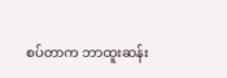စပ်တာက ဘာထူးဆန်း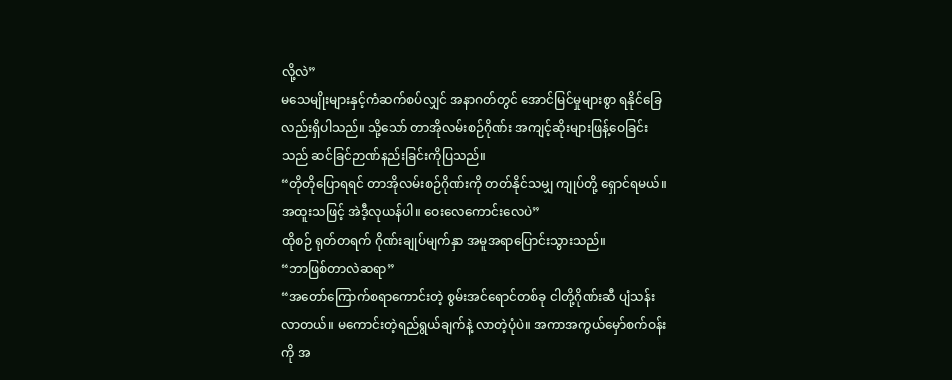လို့လဲ”
မသေမျိုးများနှင့်ကံဆက်စပ်လျှင် အနာဂတ်တွင် အောင်မြင်မှုများစွာ ရနိုင်ခြေလည်းရှိပါသည်။ သို့သော် တာအိုလမ်းစဉ်ဂိုဏ်း အကျင့်ဆိုးများဖြန့်ဝေခြင်းသည် ဆင်ခြင်ဉာဏ်နည်းခြင်းကိုပြသည်။
“တိုတိုပြောရရင် တာအိုလမ်းစဉ်ဂိုဏ်းကို တတ်နိုင်သမျှ ကျုပ်တို့ ရှောင်ရမယ်။ အထူးသဖြင့် အဲဒီ့လုယန်ပါ။ ဝေးလေကောင်းလေပဲ”
ထိုစဉ် ရုတ်တရက် ဂိုဏ်းချုပ်မျက်နှာ အမူအရာပြောင်းသွားသည်။
“ဘာဖြစ်တာလဲဆရာ”
“အတော်ကြောက်စရာကောင်းတဲ့ စွမ်းအင်ရောင်တစ်ခု ငါတို့ဂိုဏ်းဆီ ပျံသန်းလာတယ်။ မကောင်းတဲ့ရည်ရွယ်ချက်နဲ့ လာတဲ့ပုံပဲ။ အကာအကွယ်မှော်စက်ဝန်းကို အ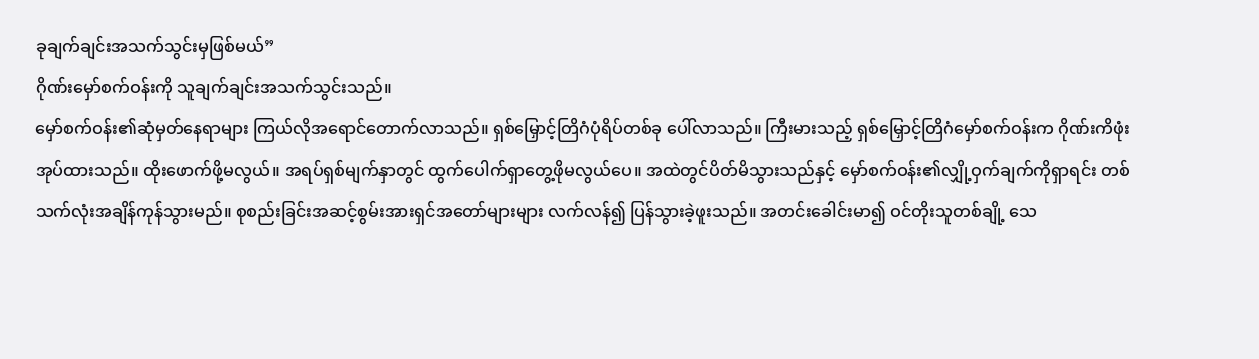ခုချက်ချင်းအသက်သွင်းမှဖြစ်မယ်”
ဂိုဏ်းမှော်စက်ဝန်းကို သူချက်ချင်းအသက်သွင်းသည်။
မှော်စက်ဝန်း၏ဆုံမှတ်နေရာများ ကြယ်လိုအရောင်တောက်လာသည်။ ရှစ်မြှောင့်တြိဂံပုံရိပ်တစ်ခု ပေါ်လာသည်။ ကြီးမားသည့် ရှစ်မြှောင့်တြိဂံမှော်စက်ဝန်းက ဂိုဏ်းကိဖုံးအုပ်ထားသည်။ ထိုးဖောက်ဖို့မလွယ်။ အရပ်ရှစ်မျက်နှာတွင် ထွက်ပေါက်ရှာတွေ့ဖိုမလွယ်ပေ။ အထဲတွင်ပိတ်မိသွားသည်နှင့် မှော်စက်ဝန်း၏လျှို့ဝှက်ချက်ကိုရှာရင်း တစ်သက်လုံးအချိန်ကုန်သွားမည်။ စုစည်းခြင်းအဆင့်စွမ်းအားရှင်အတော်များများ လက်လန်၍ ပြန်သွားခဲ့ဖူးသည်။ အတင်းခေါင်းမာ၍ ဝင်တိုးသူတစ်ချို့ သေ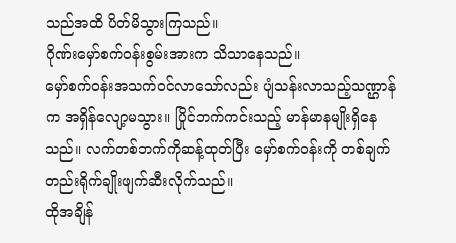သည်အထိ ပိတ်မိသွားကြသည်။
ဂိုဏ်းမှော်စက်ဝန်းစွမ်းအားက သိသာနေသည်။
မှော်စက်ဝန်းအသက်ဝင်လာသော်လည်း ပျံသန်းလာသည့်သဏ္ဌာန်က အရှိန်လျော့မသွား။ ပြိုင်ဘက်ကင်းသည့် မာန်မာနမျိုးရှိနေသည်။ လက်တစ်ဘက်ကိုဆန့်ထုတ်ပြီး မှော်စက်ဝန်းကို တစ်ချက်တည်းရိုက်ချိုးဖျက်ဆီးလိုက်သည်။
ထိုအချိန်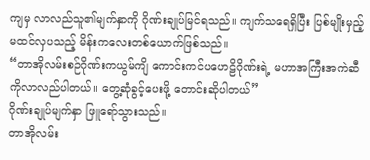ကျမှ လာလည်သူ၏မျက်နှာကို ဂိုဏ်းချုပ်မြင်ရသည်။ ကျက်သရေရှိပြီး ပြစ်မျိုးမှည့်မထင်လှပသည့် မိန်းကလေးတစ်ယောက်ဖြစ်သည်။
“တာအိုလမ်းစဉ်ဂိုဏ်းကယွမ်ကျိ ကောင်းကင်ပဟေဠိဂိုဏ်းရဲ့ မဟာအကြီးအကဲဆီကိုလာလည်ပါတယ်။ တွေ့ဆုံခွင့်ပေးဖို့ တောင်းဆိုပါတယ်”
ဂိုဏ်းချုပ်မျက်နှာ ဖြူရော်သွားသည်။
တာအိုလမ်း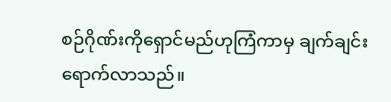စဉ်ဂိုဏ်းကိုရှောင်မည်ဟုကြံကာမှ ချက်ချင်းရောက်လာသည်။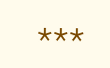***